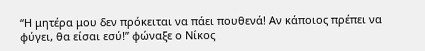“Η μητέρα μου δεν πρόκειται να πάει πουθενά! Αν κάποιος πρέπει να φύγει, θα είσαι εσύ!” φώναξε ο Νίκος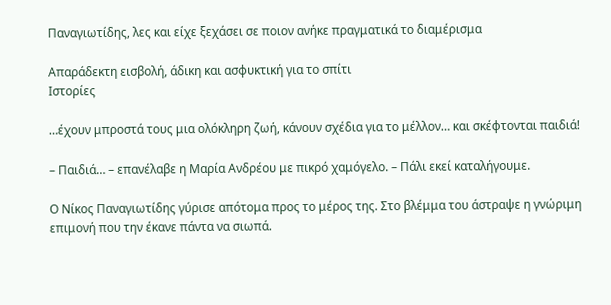Παναγιωτίδης, λες και είχε ξεχάσει σε ποιον ανήκε πραγματικά το διαμέρισμα

Απαράδεκτη εισβολή, άδικη και ασφυκτική για το σπίτι
Ιστορίες

…έχουν μπροστά τους μια ολόκληρη ζωή, κάνουν σχέδια για το μέλλον… και σκέφτονται παιδιά!

– Παιδιά… – επανέλαβε η Μαρία Ανδρέου με πικρό χαμόγελο. – Πάλι εκεί καταλήγουμε.

Ο Νίκος Παναγιωτίδης γύρισε απότομα προς το μέρος της. Στο βλέμμα του άστραψε η γνώριμη επιμονή που την έκανε πάντα να σιωπά.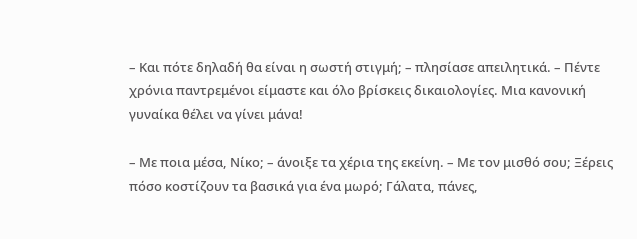– Και πότε δηλαδή θα είναι η σωστή στιγμή; – πλησίασε απειλητικά. – Πέντε χρόνια παντρεμένοι είμαστε και όλο βρίσκεις δικαιολογίες. Μια κανονική γυναίκα θέλει να γίνει μάνα!

– Με ποια μέσα, Νίκο; – άνοιξε τα χέρια της εκείνη. – Με τον μισθό σου; Ξέρεις πόσο κοστίζουν τα βασικά για ένα μωρό; Γάλατα, πάνες,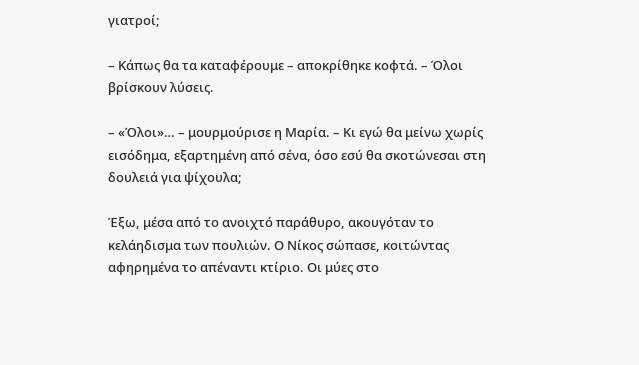γιατροί;

– Κάπως θα τα καταφέρουμε – αποκρίθηκε κοφτά. – Όλοι βρίσκουν λύσεις.

– «Όλοι»… – μουρμούρισε η Μαρία. – Κι εγώ θα μείνω χωρίς εισόδημα, εξαρτημένη από σένα, όσο εσύ θα σκοτώνεσαι στη δουλειά για ψίχουλα;

Έξω, μέσα από το ανοιχτό παράθυρο, ακουγόταν το κελάηδισμα των πουλιών. Ο Νίκος σώπασε, κοιτώντας αφηρημένα το απέναντι κτίριο. Οι μύες στο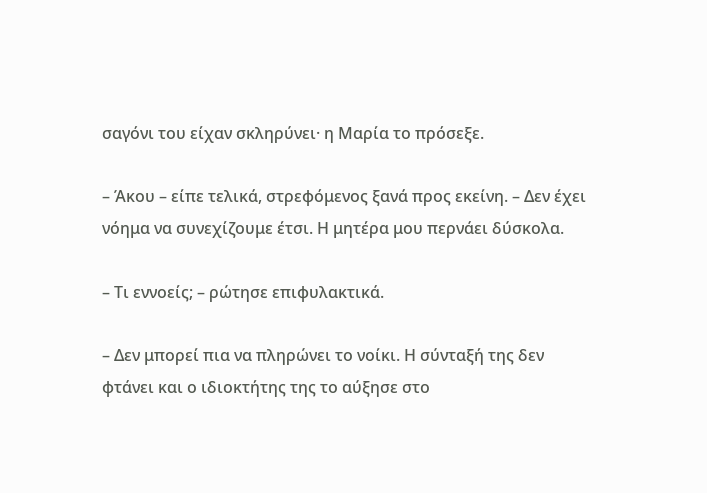σαγόνι του είχαν σκληρύνει· η Μαρία το πρόσεξε.

– Άκου – είπε τελικά, στρεφόμενος ξανά προς εκείνη. – Δεν έχει νόημα να συνεχίζουμε έτσι. Η μητέρα μου περνάει δύσκολα.

– Τι εννοείς; – ρώτησε επιφυλακτικά.

– Δεν μπορεί πια να πληρώνει το νοίκι. Η σύνταξή της δεν φτάνει και ο ιδιοκτήτης της το αύξησε στο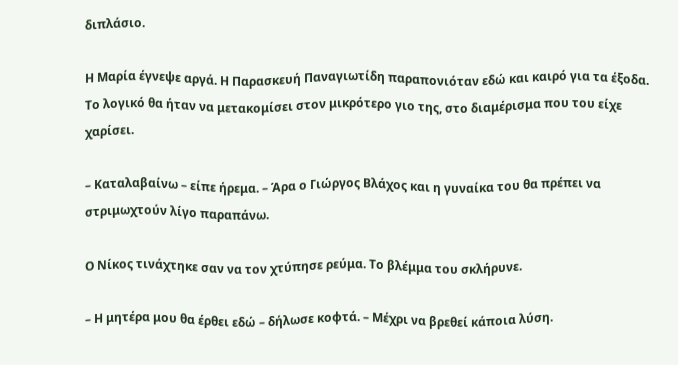διπλάσιο.

Η Μαρία έγνεψε αργά. Η Παρασκευή Παναγιωτίδη παραπονιόταν εδώ και καιρό για τα έξοδα. Το λογικό θα ήταν να μετακομίσει στον μικρότερο γιο της, στο διαμέρισμα που του είχε χαρίσει.

– Καταλαβαίνω – είπε ήρεμα. – Άρα ο Γιώργος Βλάχος και η γυναίκα του θα πρέπει να στριμωχτούν λίγο παραπάνω.

Ο Νίκος τινάχτηκε σαν να τον χτύπησε ρεύμα. Το βλέμμα του σκλήρυνε.

– Η μητέρα μου θα έρθει εδώ – δήλωσε κοφτά. – Μέχρι να βρεθεί κάποια λύση.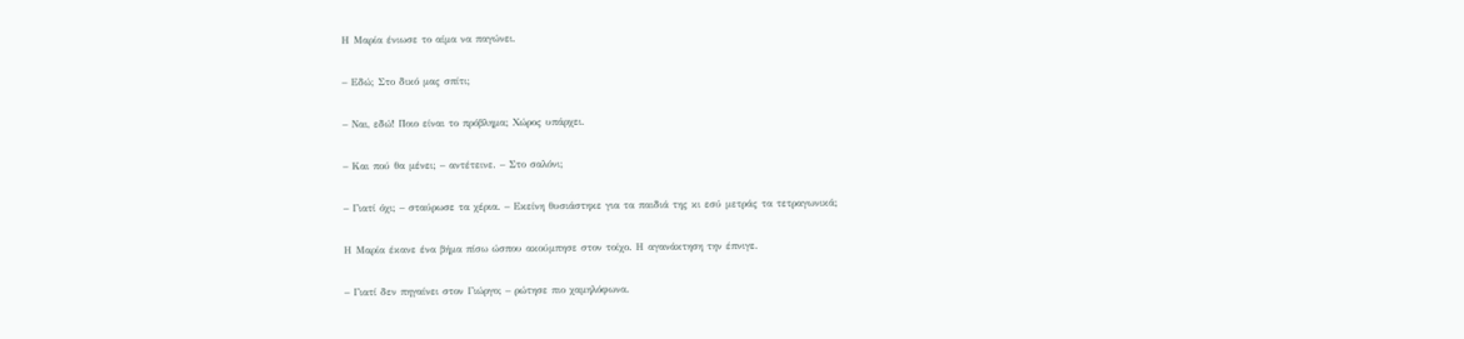Η Μαρία ένιωσε το αίμα να παγώνει.

– Εδώ; Στο δικό μας σπίτι;

– Ναι, εδώ! Ποιο είναι το πρόβλημα; Χώρος υπάρχει.

– Και πού θα μένει; – αντέτεινε. – Στο σαλόνι;

– Γιατί όχι; – σταύρωσε τα χέρια. – Εκείνη θυσιάστηκε για τα παιδιά της κι εσύ μετράς τα τετραγωνικά;

Η Μαρία έκανε ένα βήμα πίσω ώσπου ακούμπησε στον τοίχο. Η αγανάκτηση την έπνιγε.

– Γιατί δεν πηγαίνει στον Γιώργο; – ρώτησε πιο χαμηλόφωνα.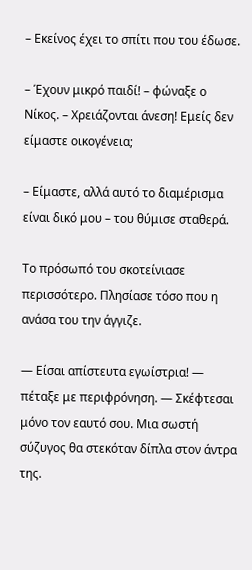– Εκείνος έχει το σπίτι που του έδωσε.

– Έχουν μικρό παιδί! – φώναξε ο Νίκος. – Χρειάζονται άνεση! Εμείς δεν είμαστε οικογένεια;

– Είμαστε, αλλά αυτό το διαμέρισμα είναι δικό μου – του θύμισε σταθερά.

Το πρόσωπό του σκοτείνιασε περισσότερο. Πλησίασε τόσο που η ανάσα του την άγγιζε.

— Είσαι απίστευτα εγωίστρια! — πέταξε με περιφρόνηση. — Σκέφτεσαι μόνο τον εαυτό σου. Μια σωστή σύζυγος θα στεκόταν δίπλα στον άντρα της.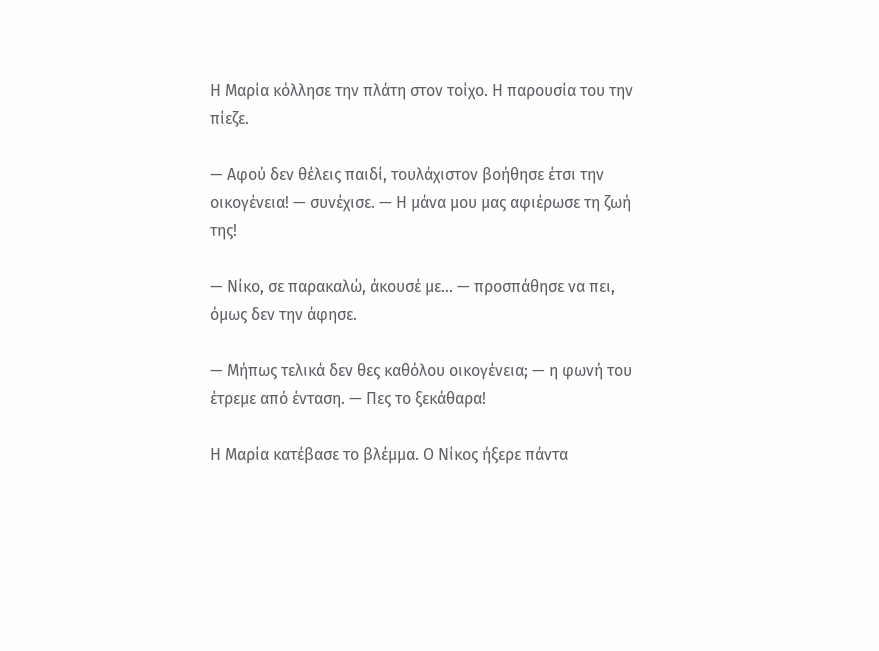Η Μαρία κόλλησε την πλάτη στον τοίχο. Η παρουσία του την πίεζε.

— Αφού δεν θέλεις παιδί, τουλάχιστον βοήθησε έτσι την οικογένεια! — συνέχισε. — Η μάνα μου μας αφιέρωσε τη ζωή της!

— Νίκο, σε παρακαλώ, άκουσέ με… — προσπάθησε να πει, όμως δεν την άφησε.

— Μήπως τελικά δεν θες καθόλου οικογένεια; — η φωνή του έτρεμε από ένταση. — Πες το ξεκάθαρα!

Η Μαρία κατέβασε το βλέμμα. Ο Νίκος ήξερε πάντα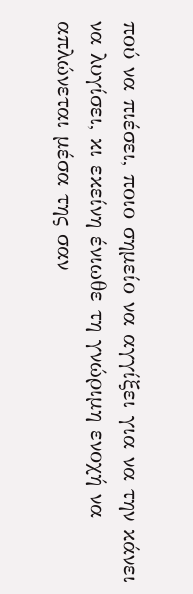πού να πιέσει, ποιο σημείο να αγγίξει για να την κάνει να λυγίσει, κι εκείνη ένιωθε τη γνώριμη ενοχή να απλώνεται μέσα της σαν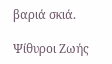βαριά σκιά.

Ψίθυροι Ζωής